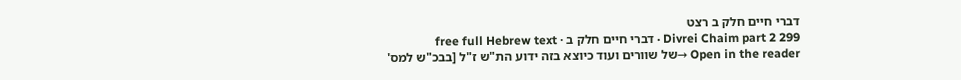דברי חיים חלק ב רצט
Divrei Chaim part 2 299 · דברי חיים חלק ב · free full Hebrew text
Open in the reader →של שוורים ועוד כיוצא בזה ידוע הת"ש ז"ל [בבכ"ש למס'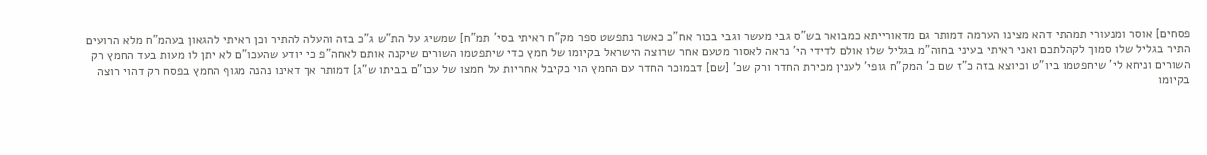פסחים] אוסר ומנעורי תמהתי דהא מצינו הערמה דמותר גם מדאורייתא כמבואר בש"ס גבי מעשר וגבי בכור אח"כ כאשר נתפשט ספר מק"ח ראיתי בסי' תמ"ח] שמשיג על הת"ש ג"כ בזה והעלה להתיר וכן ראיתי להגאון בעהמ"ח מלא הרועים התיר בגליל שלו סמוך לקהלתכם ואני ראיתי בעיני בחוה"מ בגליל שלו אולם לדידי הי' נראה לאסור מטעם אחר שרוצה הישראל בקיומו של חמץ כדי שיתפטמו השורים שיקנה אותם לאחה"פ כי יודע שהעכו"ם לא יתן לו מעות בעד החמץ רק השורים וניחא לי' שיחפטמו ביו"ט וכיוצא בזה כ"ז שם כ' המק"ח גופי' לענין מכירת החדר ורק שכ' [שם] דבמוכר החדר עם החמץ הוי כקיבל אחריות על חמצו של עכו"ם בביתו ש"ג] דמותר אך דאינו נהנה מגוף החמץ בפסח רק דהוי רוצה בקיומו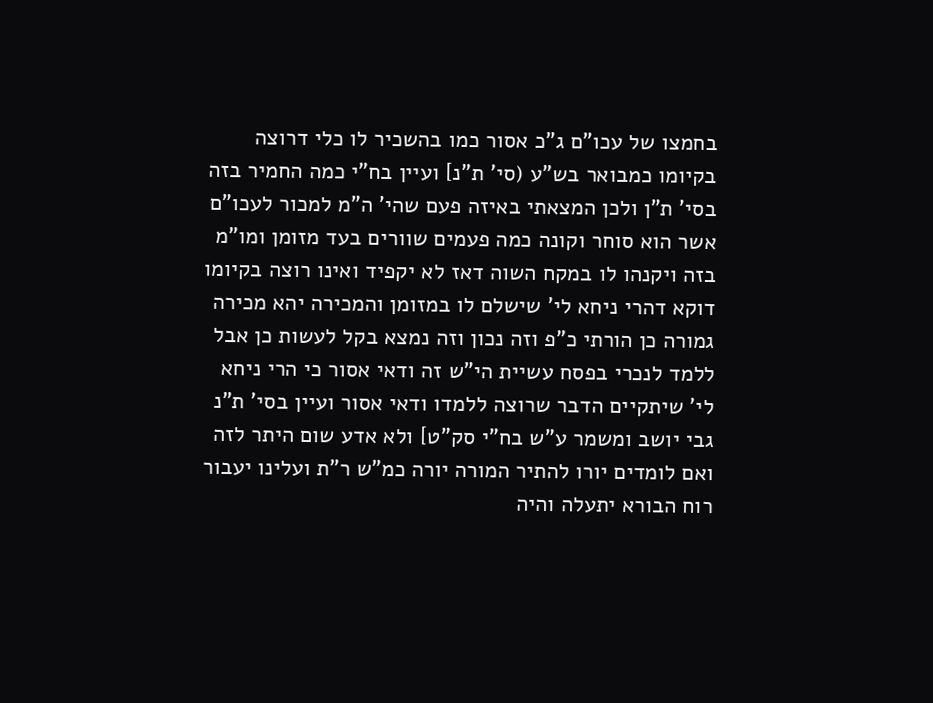בחמצו של עכו"ם ג"כ אסור כמו בהשכיר לו כלי דרוצה בקיומו כמבואר בש"ע (סי' ת"נ] ועיין בח"י כמה החמיר בזה בסי' ת"ן ולכן המצאתי באיזה פעם שהי' ה"מ למכור לעכו"ם אשר הוא סוחר וקונה כמה פעמים שוורים בעד מזומן ומו"מ בזה ויקנהו לו במקח השוה דאז לא יקפיד ואינו רוצה בקיומו דוקא דהרי ניחא לי' שישלם לו במזומן והמכירה יהא מכירה גמורה כן הורתי כ"פ וזה נכון וזה נמצא בקל לעשות כן אבל ללמד לנכרי בפסח עשיית הי"ש זה ודאי אסור כי הרי ניחא לי' שיתקיים הדבר שרוצה ללמדו ודאי אסור ועיין בסי' ת"נ גבי יושב ומשמר ע"ש בח"י סק"ט] ולא אדע שום היתר לזה ואם לומדים יורו להתיר המורה יורה כמ"ש ר"ת ועלינו יעבור רוח הבורא יתעלה והיה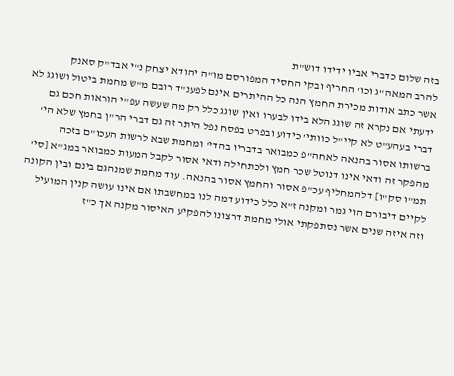בזה שלום כדברי אביו ידידו דוש"ת
להרב המאה"ג וכו' החריף ובקי החסיד המפורסם מו"ה יהודא יצחק נ"י אבד"ק סאנק
אשר כתב אודות מכירת החמץ הנה כל ההיתרים אינם לפענ"ד רובם מ"ש מחמת ביטול ושוגג לא ידעתי אם נקרא זה שוגג הלא בידו לבערו ואין שוגג כלל רק מה שעשה עפ"י הוראות חכם גם דברי בעהע"ט לא קיי"ל כוותי' כידוע ובפרט בפסח נפל היתר זה גם דברי הר"ן בחמץ שלא הי' ברשותו אסור בהנאה לאחה"פ כמבואר בדבריו בהדי' ומחמת שבא לרשות העכו"ם בזכה מהפקר זה ודאי אינו דנוטל שכר חמץ ולכתחילה ודאי אסור לקבל המעות כמבואר במג"א [סי' תמ"ו סק"ו] דלהמחליף עכ"פ אסור והחמץ אסור בהנאה. עוד מחמת שמנהגם בינם ובין הקונה לקיים דיבורם הוי גמר ומקנה ז"א כלל כידוע דמה לנו במחשבתו אם אינו עושה קנין המועיל וזה איזה שנים אשר נסתפקתי אולי מחמת דרצונו להפקיע האיסור מקנה אך כ"ז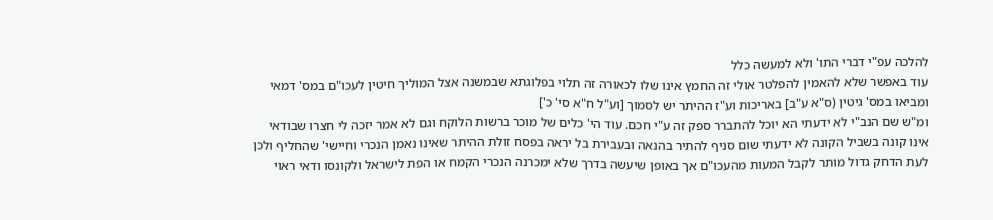להלכה עפ"י דברי התו' ולא למעשה כלל
עוד באפשר שלא להאמין להפלטר אולי זה החמץ אינו שלו לכאורה זה תלוי בפלוגתא שבמשנה אצל המוליך חיטין לעכו"ם במס' דמאי ומביאו במס' גיטין (ס"א ע"ב] באריכות וע"ז ההיתר יש לסמוך [וע"ל ח"א סי' כ']
ומ"ש שם הנב"י לא ידעתי הא יוכל להתברר ספק זה ע"י חכם. עוד הי' כלים של מוכר ברשות הלוקח וגם לא אמר יזכה לי חצרו שבודאי אינו קונה בשביל הקונה לא ידעתי שום סניף להתיר בהנאה ובעבירת בל יראה בפסח זולת ההיתר שאינו נאמן הנכרי וחיישי' שהחליף ולכן לעת הדחק גדול מותר לקבל המעות מהעכו"ם אך באופן שיעשה בדרך שלא ימכרנה הנכרי הקמח או הפת לישראל ולקונסו ודאי ראוי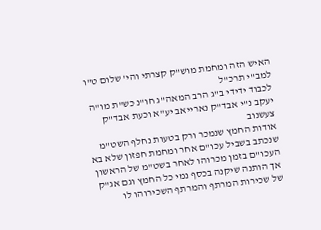האיש הזה ומחמת מוש"ק קצרתי והי' שלום ט"ו למב"י תרכ"ל
לכבוד ידידי ב"ג הרב המאה"ג חו"נ כש"ת מו"ה יעקב נ"י אבד"ק נארייאב יע"א וכעת אבד"ק צעשנוב
אודות החמץ שנמכר ורק בטעות נחלף השט"מ שנכתב בשביל עכו"ם אחר ומחמת חפזון שלא בא העכו"ם בזמן מכרוהו לאחר בשט"מ של הראשון אך הותנה שיקנה בכסף נמי כל החמץ וגם אג"ק של שכירות המרתף והמרתף השכירוהו לו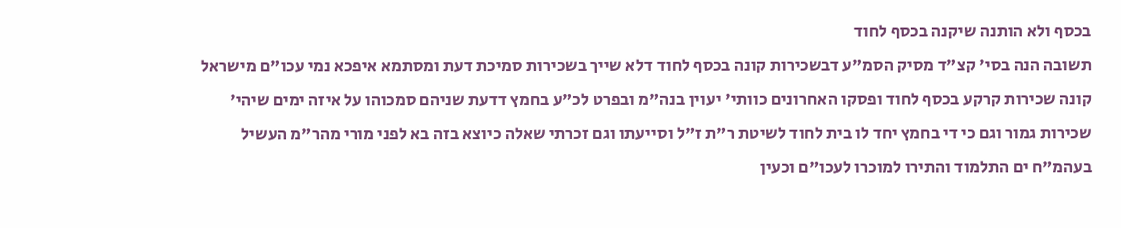בכסף ולא הותנה שיקנה בכסף לחוד
תשובה הנה בסי' קצ"ד מסיק הסמ"ע דבשכירות קונה בכסף לחוד דלא שייך בשכירות סמיכת דעת ומסתמא איפכא נמי עכו"ם מישראל קונה שכירות קרקע בכסף לחוד ופסקו האחרונים כוותי' יעוין בנה"מ ובפרט לכ"ע בחמץ דדעת שניהם סמכוהו על איזה ימים שיהי' שכירות גמור וגם כי די בחמץ יחד לו בית לחוד לשיטת ר"ת ז"ל וסייעתו וגם זכרתי שאלה כיוצא בזה בא לפני מורי מהר"מ העשיל בעהמ"ח ים התלמוד והתירו למוכרו לעכו"ם וכעין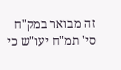זה מבואר במק"ח סי' תמ"ח יעו"ש כי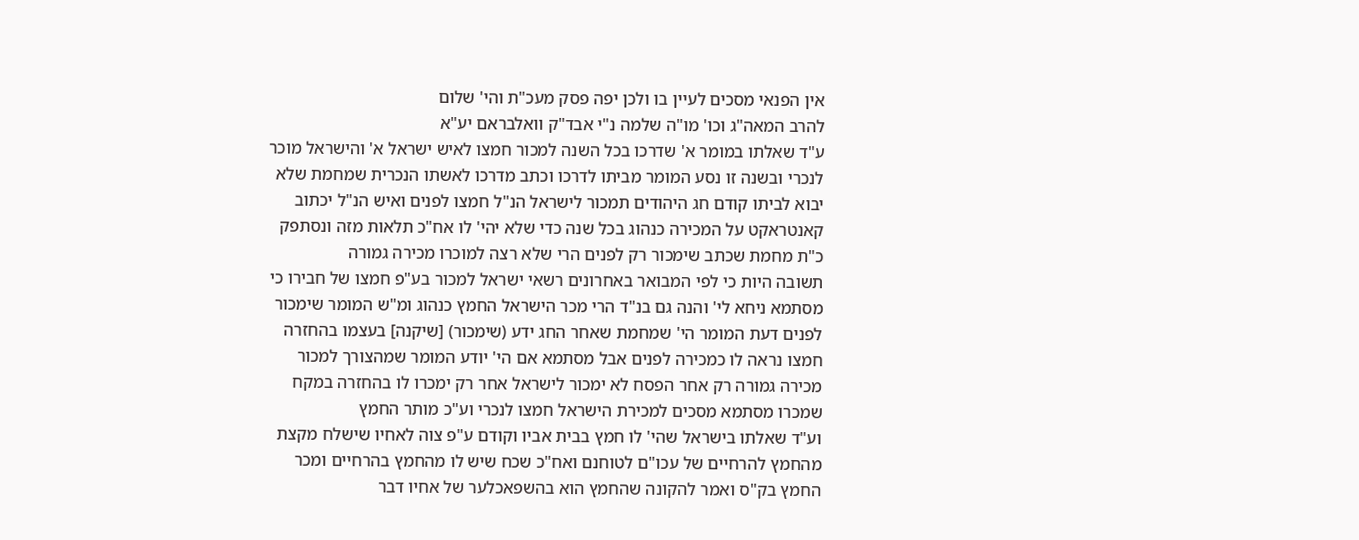אין הפנאי מסכים לעיין בו ולכן יפה פסק מעכ"ת והי' שלום
להרב המאה"ג וכו' מו"ה שלמה נ"י אבד"ק וואלבראם יע"א
ע"ד שאלתו במומר א' שדרכו בכל השנה למכור חמצו לאיש ישראל א' והישראל מוכר לנכרי ובשנה זו נסע המומר מביתו לדרכו וכתב מדרכו לאשתו הנכרית שמחמת שלא יבוא לביתו קודם חג היהודים תמכור לישראל הנ"ל חמצו לפנים ואיש הנ"ל יכתוב קאנטראקט על המכירה כנהוג בכל שנה כדי שלא יהי' לו אח"כ תלאות מזה ונסתפק כ"ת מחמת שכתב שימכור רק לפנים הרי שלא רצה למוכרו מכירה גמורה
תשובה היות כי לפי המבואר באחרונים רשאי ישראל למכור בע"פ חמצו של חבירו כי מסתמא ניחא לי' והנה גם בנ"ד הרי מכר הישראל החמץ כנהוג ומ"ש המומר שימכור לפנים דעת המומר הי' שמחמת שאחר החג ידע (שימכור) [שיקנה] בעצמו בהחזרה חמצו נראה לו כמכירה לפנים אבל מסתמא אם הי' יודע המומר שמהצורך למכור מכירה גמורה רק אחר הפסח לא ימכור לישראל אחר רק ימכרו לו בהחזרה במקח שמכרו מסתמא מסכים למכירת הישראל חמצו לנכרי וע"כ מותר החמץ
וע"ד שאלתו בישראל שהי' לו חמץ בבית אביו וקודם ע"פ צוה לאחיו שישלח מקצת מהחמץ להרחיים של עכו"ם לטוחנם ואח"כ שכח שיש לו מהחמץ בהרחיים ומכר החמץ בק"ס ואמר להקונה שהחמץ הוא בהשפאכלער של אחיו דבר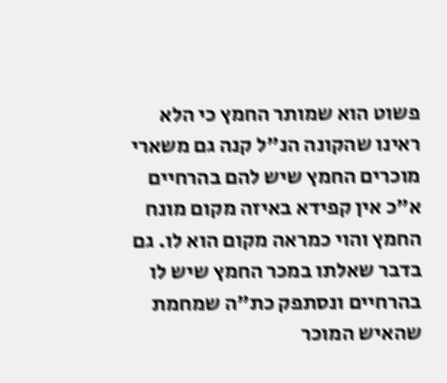פשוט הוא שמותר החמץ כי הלא ראינו שהקונה הנ"ל קנה גם משארי מוכרים החמץ שיש להם בהרחיים א"כ אין קפידא באיזה מקום מונח החמץ והוי כמראה מקום הוא לו. גם בדבר שאלתו במכר החמץ שיש לו בהרחיים ונסתפק כת"ה שמחמת שהאיש המוכר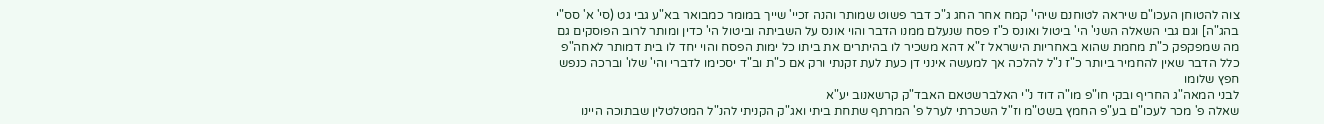צוה להטוחן העכו"ם שיראה לטוחנם שיהי' קמח אחר החג ג"כ דבר פשוט שמותר והנה זכיי' שייך במומר כמבואר בא"ע גבי גט (סי' א' סס"י בהג"ה] וגם גבי השאלה השני' הי' ביטול ואונס כ"ז פסח שנעלם ממנו הדבר והוי אונס על השביתה וביטול הי' כדין ומותר לרוב הפוסקים גם מה שמפקפק כ"ת מחמת שהוא באחריות הישראל ז"א דהא משכיר לו בהיתרים את ביתו כל ימות הפסח והוי יחד לו בית דמותר לאחה"פ כלל הדבר שאין להחמיר ביותר כ"ז נ"ל להלכה אך למעשה אינני דן כעת לעת זקנתי ורק אם כ"ת וב"ד יסכימו לדברי והי' שלו' וברכה כנפש חפץ שלומו
לבני המאה"ג החריף ובקי חו"פ מו"ה דוד נ"י האלברשטאם האבד"ק קרשאנוב יע"א
שאלה פ' מכר לעכו"ם בע"פ החמץ בשט"מ וז"ל השכרתי לערל פ' המרתף שתחת ביתי ואג"ק הקניתי להנ"ל המטלטלין שבתוכה היינו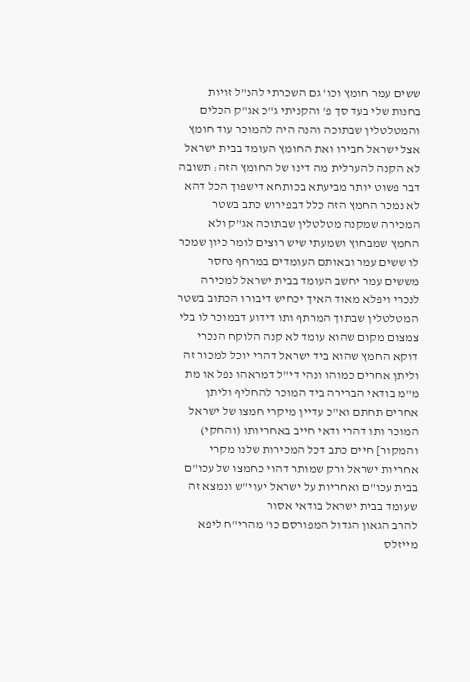ששים עמר חומץ וכו' גם השכרתי להנ"ל זויות בחנות שלי בעד סך פ' והקניתי ג"כ אג"ק הכלים והמטלטלין שבתוכה והנה היה להמוכר עוד חומץ אצל ישראל חבירו ואת החומץ העומד בבית ישראל לא הקנה להערלית מה דינו של החומץ הזה: תשובה דבר פשוט יותר מביעתא בכותחא דישפוך הכל דהא לא נמכר החמץ הזה כלל דבפירוש כתב בשטר המכירה שמקנה מטלטלין שבתוכה אג"ק ולא החמץ שמבחוץ ושמעתי שיש רוצים לומר כיון שמכר לו ששים עמר ובאותם העומדים במרחף נחסר מששים עמר יחשב העומד בבית ישראל למכירה לנכרי ויפלא מאוד האיך יכחיש דיבורו הכתוב בשטר המטלטלין שבתוך המרתף ותו דידוע דבמוכר לו בלי צמצום מקום שהוא עומד לא קנה הלוקח הנכרי דוקא החמץ שהוא ביד ישראל דהרי יוכל למכור זה וליתן אחרים כמוהו ונהי די"ל דמראהו נפל או מת מ"מ בודאי הברירה ביד המוכר להחליף וליתן אחרים תחתם וא"כ עדיין מיקרי חמצו של ישראל המוכר ותו דהרי ודאי חייב באחריותו (והחקי) והמקור] חיים כתב דכל המכירות שלנו מקרי אחריות ישראל ורק שמותר דהוי כחמצו של עכו"ם בבית עכו"ם ואחריות על ישראל יעוי"ש ונמצא זה שעומד בבית ישראל בודאי אסור
להרב הגאון הגדול המפורסם כו' מהרי"ח ליפא מייזלס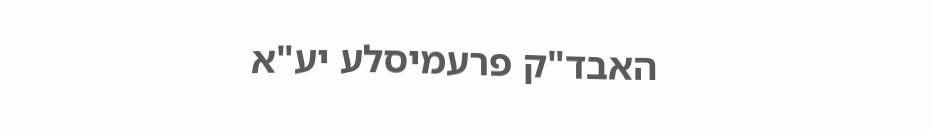האבד"ק פרעמיסלע יע"א